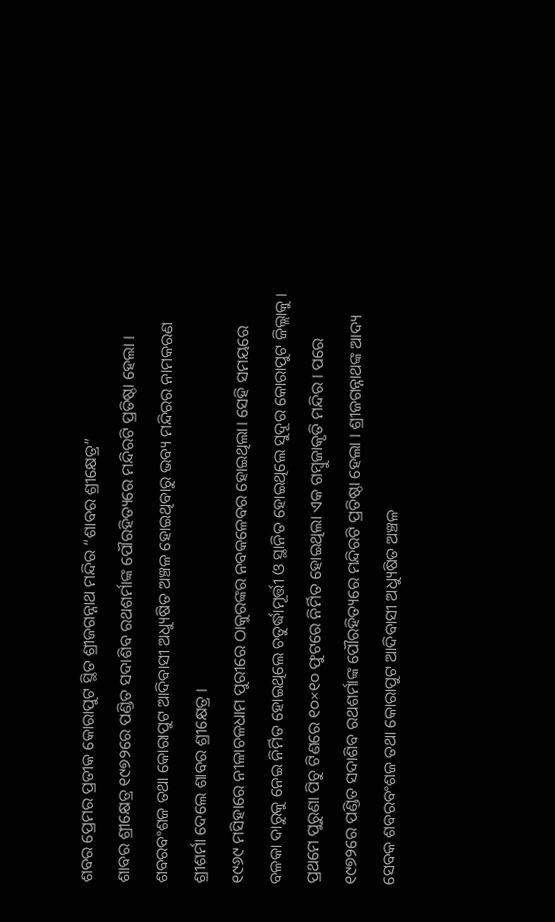ଶବର ପ୍ରେମର ପ୍ରତୀକ କୋରାପୁଟ ସ୍ଥିତ ଶ୍ରୀଜଗନ୍ନାଥ ମନ୍ଦିର “ଶାବର ଶ୍ରୀକ୍ଷେତ୍ର”
ଶାବର ଶ୍ରୀକ୍ଷେତ୍ର ୧୯୭୨ରେ ପଣ୍ଡିତ ସଦାଶିବ ରଥଶର୍ମାଙ୍କ ପୌରହିତ୍ୟରେ ମନ୍ଦିରଟି ପ୍ରତିଷ୍ଠା ହେଲା । ଶବରବଂଶଜ ତଥା କୋରାପୁଟ ଆଦିବାସୀ ଅଧ୍ୟୁଷିତ ଅଞ୍ଚଳ ହୋଇଥିବାରୁ ଭବ୍ୟ ମନ୍ଦିରର ନାମକରଣ ଶ୍ରୀଶର୍ମା ଦେଲେ ଶାବର ଶ୍ରୀକ୍ଷେତ୍ର ।
୧୯୬୯ ମସିହାରେ ନୀଳାଚଳଧାମ ପୁରୀରେ ଠାକୁରଙ୍କର ନବକଳେବର ହୋଇଥିଲା। ସେହି ସମୟରେ ବଳକା ଦାରୁକୁ ନେଇ ନିର୍ମିତ ହୋଇଥିଲେ ଚତୁର୍ଦ୍ଧାମୂର୍ତ୍ତୀ ଓ ସ୍ଥାନିତ ହୋଇଥିଲେ ସୁଦୂର କୋରାପୁଟ ଜିଲ୍ଲାକୁ । ପ୍ରଥମେ ପୁରୁଣା ପିଚୁ ଟିଣରେ ୧୦×୧୦ ଫୁଟରେ ନିର୍ମିତ ହୋଇଥିଲା ଏକ ଗମ୍ବୁଜାକୃତି ମନ୍ଦିର । ପରେ ୧୯୭୨ରେ ପଣ୍ଡିତ ସଦାଶିବ ରଥଶର୍ମାଙ୍କ ପୌରହିତ୍ୟରେ ମନ୍ଦିରଟି ପ୍ରତିଷ୍ଠା ହେଲା । ଶ୍ରୀଜଗନ୍ନାଥଙ୍କ ଆଦ୍ୟ ସେବକ ଶବରବଂଶଜ ତଥା କୋରାପୁଟ ଆଦିବାସୀ ଅଧ୍ୟୁଷିତ ଅଞ୍ଚଳ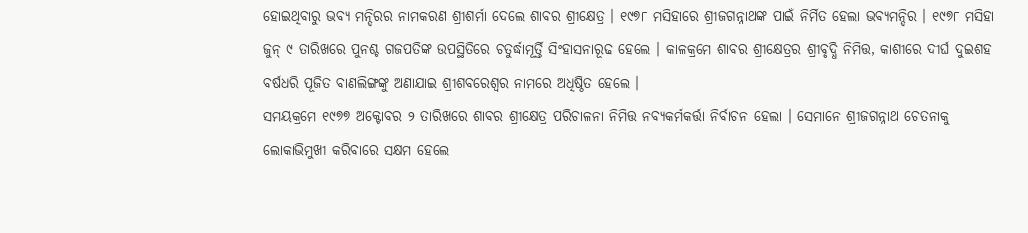ହୋଇଥିବାରୁ ଭବ୍ୟ ମନ୍ଦିରର ନାମକରଣ ଶ୍ରୀଶର୍ମା ଦେଲେ ଶାବର ଶ୍ରୀକ୍ଷେତ୍ର । ୧୯୭୮ ମସିହାରେ ଶ୍ରୀଜଗନ୍ନାଥଙ୍କ ପାଇଁ ନିର୍ମିତ ହେଲା ଭବ୍ୟମନ୍ଦିର । ୧୯୭୮ ମସିହା ଜୁନ୍ ୯ ତାରିଖରେ ପୁନଶ୍ଚ ଗଜପତିଙ୍କ ଉପସ୍ଥିତିରେ ଚତୁର୍ଦ୍ଧାମୂର୍ତ୍ତି ସିଂହାସନାରୂଢ ହେଲେ । କାଳକ୍ରମେ ଶାବର ଶ୍ରୀକ୍ଷେତ୍ରର ଶ୍ରୀବୃଦ୍ଧି ନିମିତ୍ତ, କାଶୀରେ ଦୀର୍ଘ ଦୁଇଶହ ବର୍ଷଧରି ପୂଜିତ ବାଣଲିଙ୍ଗଙ୍କୁ ଅଣାଯାଇ ଶ୍ରୀଶବରେଶ୍ବର ନାମରେ ଅଧିଷ୍ଠିତ ହେଲେ ।
ସମୟକ୍ରମେ ୧୯୭୭ ଅକ୍ଟୋବର ୨ ତାରିଖରେ ଶାବର ଶ୍ରୀକ୍ଷେତ୍ର ପରିଚାଳନା ନିମିତ୍ତ ନବ୍ୟକର୍ମକର୍ତ୍ତା ନିର୍ବାଚନ ହେଲା । ସେମାନେ ଶ୍ରୀଜଗନ୍ନାଥ ଚେତନାକୁ ଲୋକାଭିମୁଖୀ କରିବାରେ ସକ୍ଷମ ହେଲେ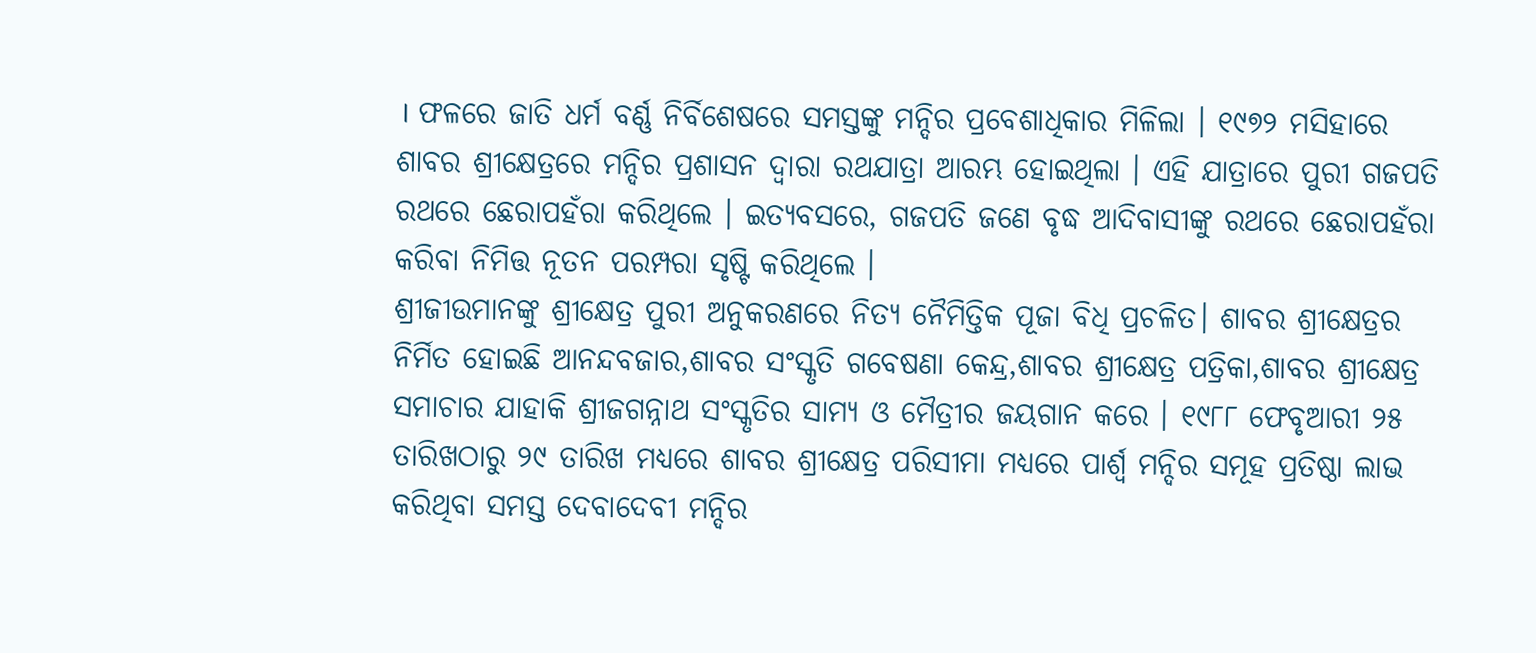। ଫଳରେ ଜାତି ଧର୍ମ ବର୍ଣ୍ଣ ନିର୍ବିଶେଷରେ ସମସ୍ତଙ୍କୁ ମନ୍ଦିର ପ୍ରବେଶାଧିକାର ମିଳିଲା । ୧୯୭୨ ମସିହାରେ ଶାବର ଶ୍ରୀକ୍ଷେତ୍ରରେ ମନ୍ଦିର ପ୍ରଶାସନ ଦ୍ବାରା ରଥଯାତ୍ରା ଆରମ୍ଭ ହୋଇଥିଲା । ଏହି ଯାତ୍ରାରେ ପୁରୀ ଗଜପତି ରଥରେ ଛେରାପହଁରା କରିଥିଲେ । ଇତ୍ୟବସରେ, ଗଜପତି ଜଣେ ବୃଦ୍ଧ ଆଦିବାସୀଙ୍କୁ ରଥରେ ଛେରାପହଁରା କରିବା ନିମିତ୍ତ ନୂତନ ପରମ୍ପରା ସୃଷ୍ଟି କରିଥିଲେ ।
ଶ୍ରୀଜୀଉମାନଙ୍କୁ ଶ୍ରୀକ୍ଷେତ୍ର ପୁରୀ ଅନୁକରଣରେ ନିତ୍ୟ ନୈମିତ୍ତିକ ପୂଜା ବିଧି ପ୍ରଚଳିତ। ଶାବର ଶ୍ରୀକ୍ଷେତ୍ରର ନିର୍ମିତ ହୋଇଛି ଆନନ୍ଦବଜାର,ଶାବର ସଂସ୍କୃତି ଗବେଷଣା କେନ୍ଦ୍ର,ଶାବର ଶ୍ରୀକ୍ଷେତ୍ର ପତ୍ରିକା,ଶାବର ଶ୍ରୀକ୍ଷେତ୍ର ସମାଚାର ଯାହାକି ଶ୍ରୀଜଗନ୍ନାଥ ସଂସ୍କୃତିର ସାମ୍ୟ ଓ ମୈତ୍ରୀର ଜୟଗାନ କରେ । ୧୯୮୮ ଫେବୃଆରୀ ୨୫ ତାରିଖଠାରୁ ୨୯ ତାରିଖ ମଧ୍ୟରେ ଶାବର ଶ୍ରୀକ୍ଷେତ୍ର ପରିସୀମା ମଧ୍ୟରେ ପାର୍ଶ୍ବ ମନ୍ଦିର ସମୂହ ପ୍ରତିଷ୍ଠା ଲାଭ କରିଥିବା ସମସ୍ତ ଦେବାଦେବୀ ମନ୍ଦିର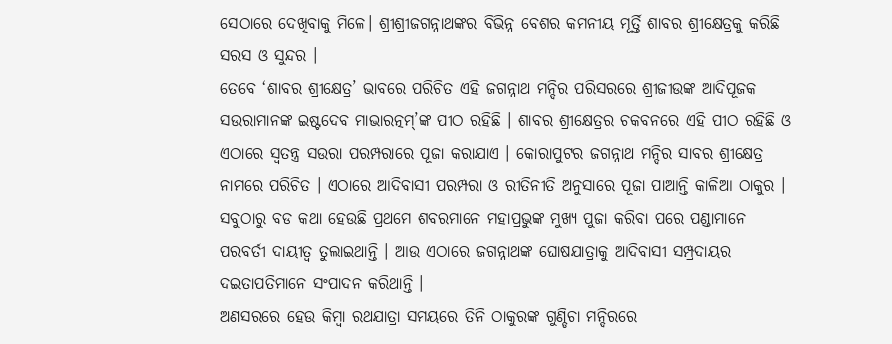ସେଠାରେ ଦେଖିବାକୁ ମିଳେ। ଶ୍ରୀଶ୍ରୀଜଗନ୍ନାଥଙ୍କର ବିଭିନ୍ନ ବେଶର କମନୀୟ ମୂର୍ତ୍ତି ଶାବର ଶ୍ରୀକ୍ଷେତ୍ରକୁ କରିଛି ସରସ ଓ ସୁନ୍ଦର ।
ତେବେ ‘ଶାବର ଶ୍ରୀକ୍ଷେତ୍ର’ ଭାବରେ ପରିଚିତ ଏହି ଜଗନ୍ନାଥ ମନ୍ଦିର ପରିସରରେ ଶ୍ରୀଜୀଉଙ୍କ ଆଦିପୂଜକ ସଉରାମାନଙ୍କ ଇଷ୍ଟଦେବ ମାଭାରତ୍ନମ୍’ଙ୍କ ପୀଠ ରହିଛି । ଶାବର ଶ୍ରୀକ୍ଷେତ୍ରର ଚକବନରେ ଏହି ପୀଠ ରହିଛି ଓ ଏଠାରେ ସ୍ୱତନ୍ତ୍ର ସଉରା ପରମ୍ପରାରେ ପୂଜା କରାଯାଏ । କୋରାପୁଟର ଜଗନ୍ନାଥ ମନ୍ଦିର ସାବର ଶ୍ରୀକ୍ଷେତ୍ର ନାମରେ ପରିଚିତ । ଏଠାରେ ଆଦିବାସୀ ପରମ୍ପରା ଓ ରୀତିନୀତି ଅନୁସାରେ ପୂଜା ପାଆନ୍ତି କାଳିଆ ଠାକୁର । ସବୁଠାରୁ ବଡ କଥା ହେଉଛି ପ୍ରଥମେ ଶବରମାନେ ମହାପ୍ରଭୁଙ୍କ ମୁଖ୍ୟ ପୁଜା କରିବା ପରେ ପଣ୍ଡାମାନେ ପରବର୍ତୀ ଦାୟୀତ୍ୱ ତୁଲାଇଥାନ୍ତି । ଆଉ ଏଠାରେ ଜଗନ୍ନାଥଙ୍କ ଘୋଷଯାତ୍ରାକୁ ଆଦିବାସୀ ସମ୍ପ୍ରଦାୟର ଦଇତାପତିମାନେ ସଂପାଦନ କରିଥାନ୍ତି ।
ଅଣସରରେ ହେଉ କିମ୍ବା ରଥଯାତ୍ରା ସମୟରେ ତିନି ଠାକୁରଙ୍କ ଗୁଣ୍ଡିଚା ମନ୍ଦିରରେ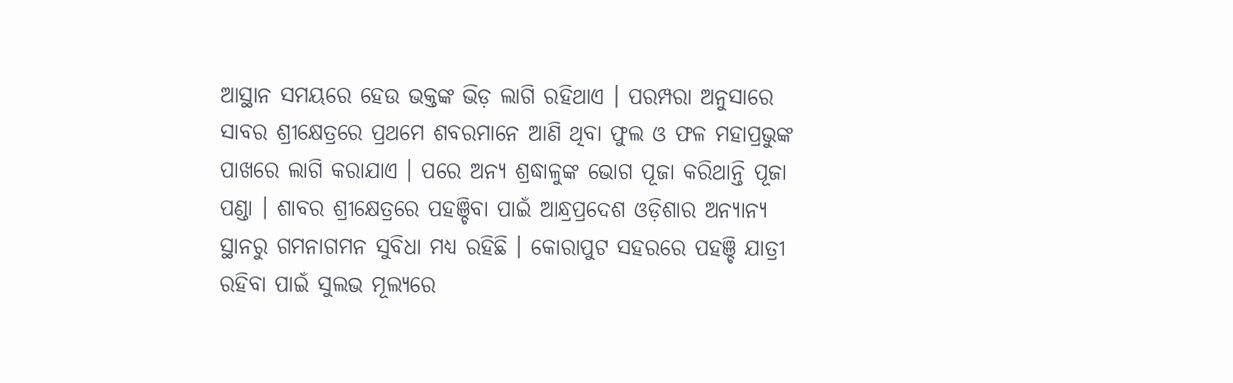ଆସ୍ଥାନ ସମୟରେ ହେଉ ଭକ୍ତଙ୍କ ଭିଡ଼ ଲାଗି ରହିଥାଏ । ପରମ୍ପରା ଅନୁସାରେ ସାବର ଶ୍ରୀକ୍ଷେତ୍ରରେ ପ୍ରଥମେ ଶବରମାନେ ଆଣି ଥିବା ଫୁଲ ଓ ଫଳ ମହାପ୍ରଭୁଙ୍କ ପାଖରେ ଲାଗି କରାଯାଏ । ପରେ ଅନ୍ୟ ଶ୍ରଦ୍ଧାଳୁଙ୍କ ଭୋଗ ପୂଜା କରିଥାନ୍ତି ପୂଜା ପଣ୍ଡା । ଶାବର ଶ୍ରୀକ୍ଷେତ୍ରରେ ପହଞ୍ଚିବା ପାଇଁ ଆନ୍ଧ୍ରପ୍ରଦେଶ ଓଡ଼ିଶାର ଅନ୍ୟାନ୍ୟ ସ୍ଥାନରୁ ଗମନାଗମନ ସୁବିଧା ମଧ୍ୟ ରହିଛି । କୋରାପୁଟ ସହରରେ ପହଞ୍ଚି ଯାତ୍ରୀ ରହିବା ପାଇଁ ସୁଲଭ ମୂଲ୍ୟରେ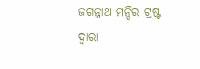ଜଗନ୍ନାଥ ମନ୍ଦିର ଟ୍ରଷ୍ଟ ଦ୍ଵାରା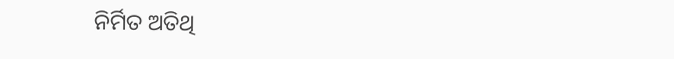ନିର୍ମିତ ଅତିଥି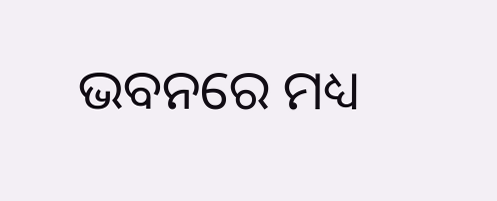ଭବନରେ ମଧ୍ୟ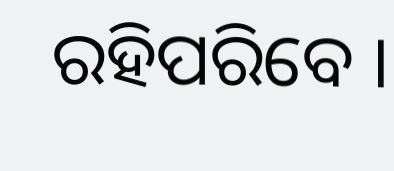ରହିପରିବେ ।